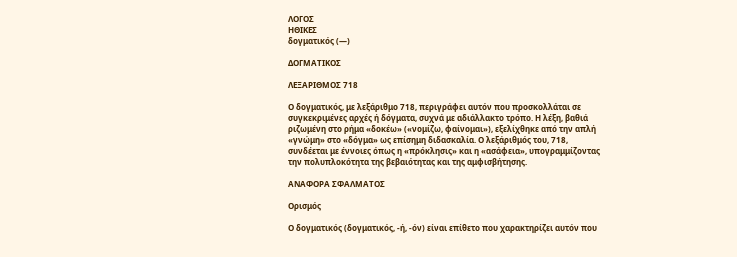ΛΟΓΟΣ
ΗΘΙΚΕΣ
δογματικός (—)

ΔΟΓΜΑΤΙΚΟΣ

ΛΕΞΑΡΙΘΜΟΣ 718

Ο δογματικός, με λεξάριθμο 718, περιγράφει αυτόν που προσκολλάται σε συγκεκριμένες αρχές ή δόγματα, συχνά με αδιάλλακτο τρόπο. Η λέξη, βαθιά ριζωμένη στο ρήμα «δοκέω» («νομίζω, φαίνομαι»), εξελίχθηκε από την απλή «γνώμη» στο «δόγμα» ως επίσημη διδασκαλία. Ο λεξάριθμός του, 718, συνδέεται με έννοιες όπως η «πρόκλησις» και η «ασάφεια», υπογραμμίζοντας την πολυπλοκότητα της βεβαιότητας και της αμφισβήτησης.

ΑΝΑΦΟΡΑ ΣΦΑΛΜΑΤΟΣ

Ορισμός

Ο δογματικός (δογματικός, -ή, -όν) είναι επίθετο που χαρακτηρίζει αυτόν που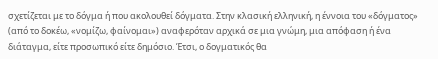σχετίζεται με το δόγμα ή που ακολουθεί δόγματα. Στην κλασική ελληνική, η έννοια του «δόγματος» (από το δοκέω, «νομίζω, φαίνομαι») αναφερόταν αρχικά σε μια γνώμη, μια απόφαση ή ένα διάταγμα, είτε προσωπικό είτε δημόσιο. Έτσι, ο δογματικός θα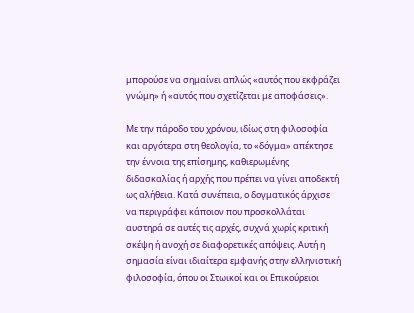μπορούσε να σημαίνει απλώς «αυτός που εκφράζει γνώμη» ή «αυτός που σχετίζεται με αποφάσεις».

Με την πάροδο του χρόνου, ιδίως στη φιλοσοφία και αργότερα στη θεολογία, το «δόγμα» απέκτησε την έννοια της επίσημης, καθιερωμένης διδασκαλίας ή αρχής που πρέπει να γίνει αποδεκτή ως αλήθεια. Κατά συνέπεια, ο δογματικός άρχισε να περιγράφει κάποιον που προσκολλάται αυστηρά σε αυτές τις αρχές, συχνά χωρίς κριτική σκέψη ή ανοχή σε διαφορετικές απόψεις. Αυτή η σημασία είναι ιδιαίτερα εμφανής στην ελληνιστική φιλοσοφία, όπου οι Στωικοί και οι Επικούρειοι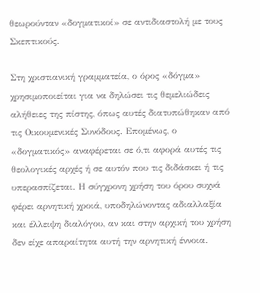θεωρούνταν «δογματικοί» σε αντιδιαστολή με τους Σκεπτικούς.

Στη χριστιανική γραμματεία, ο όρος «δόγμα» χρησιμοποιείται για να δηλώσει τις θεμελιώδεις αλήθειες της πίστης, όπως αυτές διατυπώθηκαν από τις Οικουμενικές Συνόδους. Επομένως, ο «δογματικός» αναφέρεται σε ό,τι αφορά αυτές τις θεολογικές αρχές ή σε αυτόν που τις διδάσκει ή τις υπερασπίζεται. Η σύγχρονη χρήση του όρου συχνά φέρει αρνητική χροιά, υποδηλώνοντας αδιαλλαξία και έλλειψη διαλόγου, αν και στην αρχική του χρήση δεν είχε απαραίτητα αυτή την αρνητική έννοια.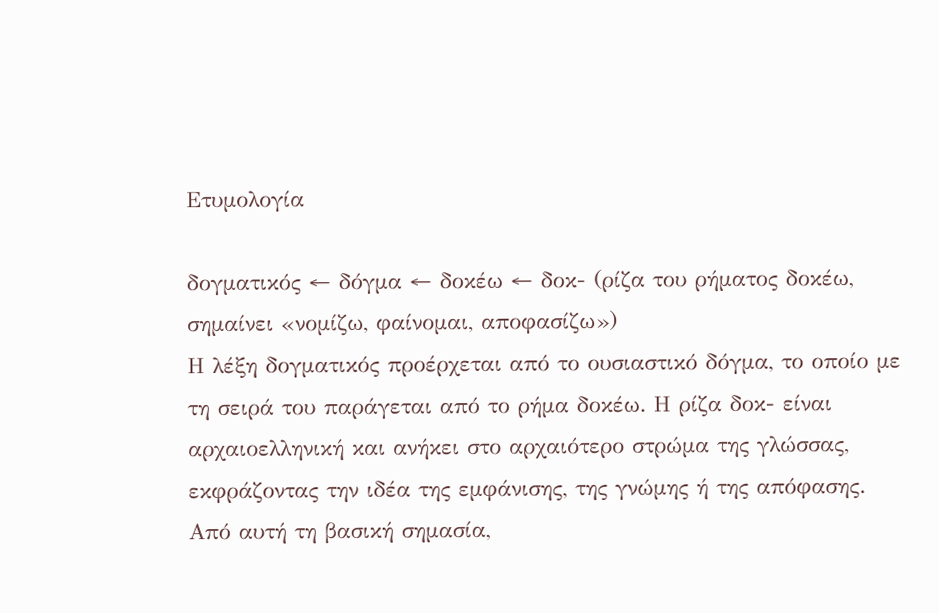Ετυμολογία

δογματικός ← δόγμα ← δοκέω ← δοκ- (ρίζα του ρήματος δοκέω, σημαίνει «νομίζω, φαίνομαι, αποφασίζω»)
Η λέξη δογματικός προέρχεται από το ουσιαστικό δόγμα, το οποίο με τη σειρά του παράγεται από το ρήμα δοκέω. Η ρίζα δοκ- είναι αρχαιοελληνική και ανήκει στο αρχαιότερο στρώμα της γλώσσας, εκφράζοντας την ιδέα της εμφάνισης, της γνώμης ή της απόφασης. Από αυτή τη βασική σημασία,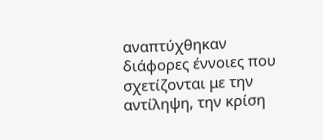αναπτύχθηκαν διάφορες έννοιες που σχετίζονται με την αντίληψη, την κρίση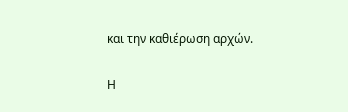και την καθιέρωση αρχών.

Η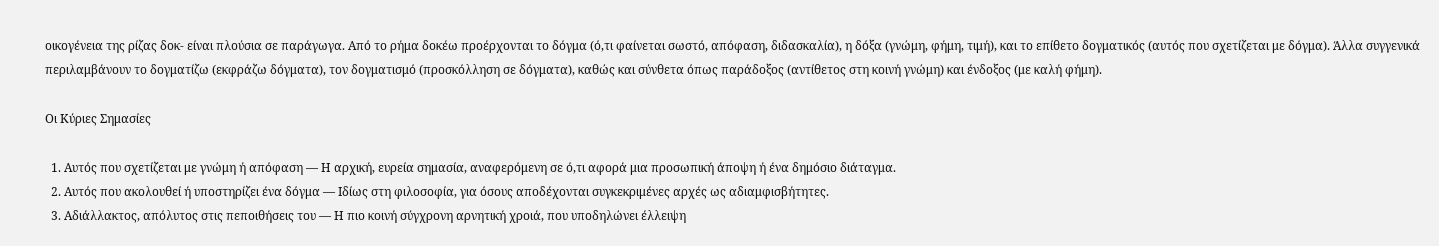οικογένεια της ρίζας δοκ- είναι πλούσια σε παράγωγα. Από το ρήμα δοκέω προέρχονται το δόγμα (ό,τι φαίνεται σωστό, απόφαση, διδασκαλία), η δόξα (γνώμη, φήμη, τιμή), και το επίθετο δογματικός (αυτός που σχετίζεται με δόγμα). Άλλα συγγενικά περιλαμβάνουν το δογματίζω (εκφράζω δόγματα), τον δογματισμό (προσκόλληση σε δόγματα), καθώς και σύνθετα όπως παράδοξος (αντίθετος στη κοινή γνώμη) και ένδοξος (με καλή φήμη).

Οι Κύριες Σημασίες

  1. Αυτός που σχετίζεται με γνώμη ή απόφαση — Η αρχική, ευρεία σημασία, αναφερόμενη σε ό,τι αφορά μια προσωπική άποψη ή ένα δημόσιο διάταγμα.
  2. Αυτός που ακολουθεί ή υποστηρίζει ένα δόγμα — Ιδίως στη φιλοσοφία, για όσους αποδέχονται συγκεκριμένες αρχές ως αδιαμφισβήτητες.
  3. Αδιάλλακτος, απόλυτος στις πεποιθήσεις του — Η πιο κοινή σύγχρονη αρνητική χροιά, που υποδηλώνει έλλειψη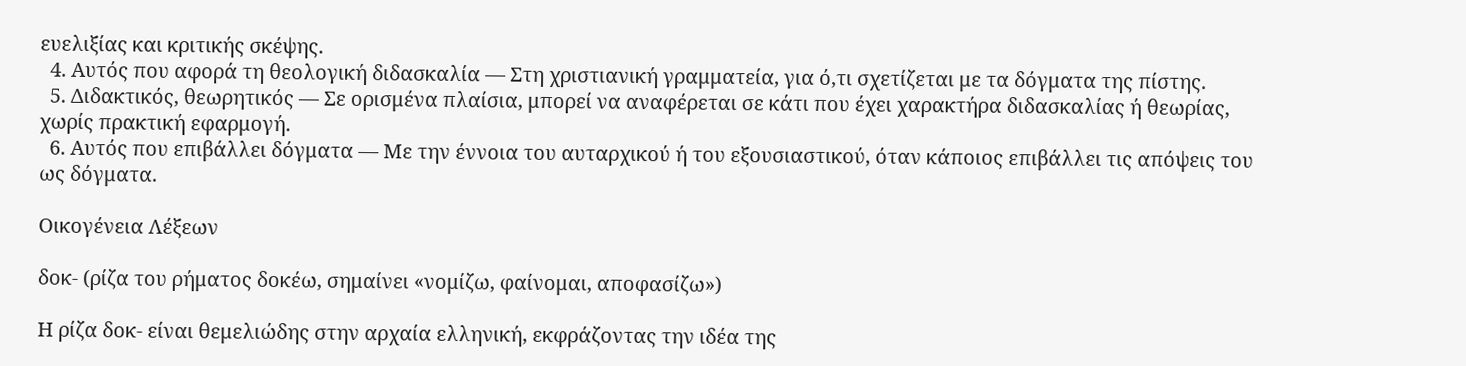ευελιξίας και κριτικής σκέψης.
  4. Αυτός που αφορά τη θεολογική διδασκαλία — Στη χριστιανική γραμματεία, για ό,τι σχετίζεται με τα δόγματα της πίστης.
  5. Διδακτικός, θεωρητικός — Σε ορισμένα πλαίσια, μπορεί να αναφέρεται σε κάτι που έχει χαρακτήρα διδασκαλίας ή θεωρίας, χωρίς πρακτική εφαρμογή.
  6. Αυτός που επιβάλλει δόγματα — Με την έννοια του αυταρχικού ή του εξουσιαστικού, όταν κάποιος επιβάλλει τις απόψεις του ως δόγματα.

Οικογένεια Λέξεων

δοκ- (ρίζα του ρήματος δοκέω, σημαίνει «νομίζω, φαίνομαι, αποφασίζω»)

Η ρίζα δοκ- είναι θεμελιώδης στην αρχαία ελληνική, εκφράζοντας την ιδέα της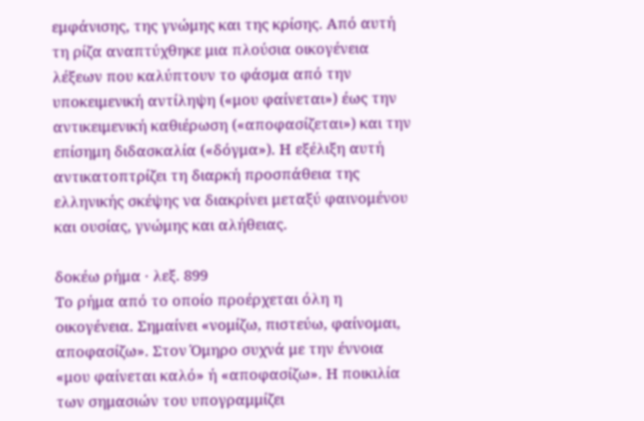εμφάνισης, της γνώμης και της κρίσης. Από αυτή τη ρίζα αναπτύχθηκε μια πλούσια οικογένεια λέξεων που καλύπτουν το φάσμα από την υποκειμενική αντίληψη («μου φαίνεται») έως την αντικειμενική καθιέρωση («αποφασίζεται») και την επίσημη διδασκαλία («δόγμα»). Η εξέλιξη αυτή αντικατοπτρίζει τη διαρκή προσπάθεια της ελληνικής σκέψης να διακρίνει μεταξύ φαινομένου και ουσίας, γνώμης και αλήθειας.

δοκέω ρήμα · λεξ. 899
Το ρήμα από το οποίο προέρχεται όλη η οικογένεια. Σημαίνει «νομίζω, πιστεύω, φαίνομαι, αποφασίζω». Στον Όμηρο συχνά με την έννοια «μου φαίνεται καλό» ή «αποφασίζω». Η ποικιλία των σημασιών του υπογραμμίζει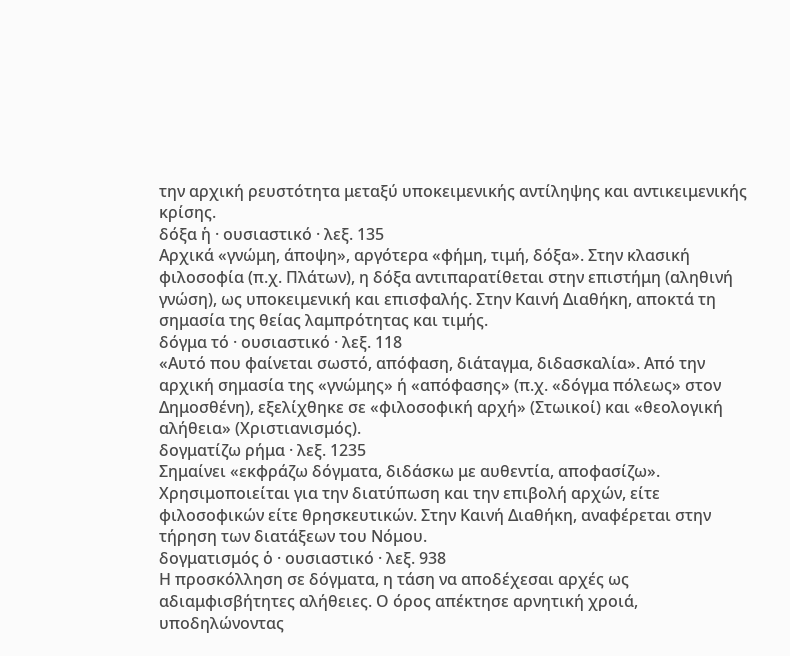την αρχική ρευστότητα μεταξύ υποκειμενικής αντίληψης και αντικειμενικής κρίσης.
δόξα ἡ · ουσιαστικό · λεξ. 135
Αρχικά «γνώμη, άποψη», αργότερα «φήμη, τιμή, δόξα». Στην κλασική φιλοσοφία (π.χ. Πλάτων), η δόξα αντιπαρατίθεται στην επιστήμη (αληθινή γνώση), ως υποκειμενική και επισφαλής. Στην Καινή Διαθήκη, αποκτά τη σημασία της θείας λαμπρότητας και τιμής.
δόγμα τό · ουσιαστικό · λεξ. 118
«Αυτό που φαίνεται σωστό, απόφαση, διάταγμα, διδασκαλία». Από την αρχική σημασία της «γνώμης» ή «απόφασης» (π.χ. «δόγμα πόλεως» στον Δημοσθένη), εξελίχθηκε σε «φιλοσοφική αρχή» (Στωικοί) και «θεολογική αλήθεια» (Χριστιανισμός).
δογματίζω ρήμα · λεξ. 1235
Σημαίνει «εκφράζω δόγματα, διδάσκω με αυθεντία, αποφασίζω». Χρησιμοποιείται για την διατύπωση και την επιβολή αρχών, είτε φιλοσοφικών είτε θρησκευτικών. Στην Καινή Διαθήκη, αναφέρεται στην τήρηση των διατάξεων του Νόμου.
δογματισμός ὁ · ουσιαστικό · λεξ. 938
Η προσκόλληση σε δόγματα, η τάση να αποδέχεσαι αρχές ως αδιαμφισβήτητες αλήθειες. Ο όρος απέκτησε αρνητική χροιά, υποδηλώνοντας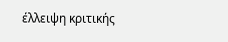έλλειψη κριτικής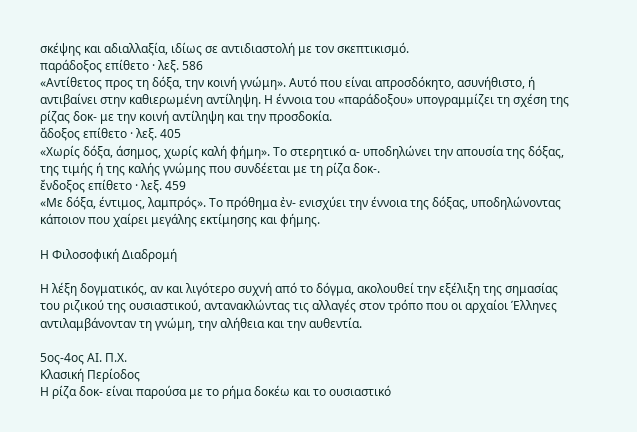σκέψης και αδιαλλαξία, ιδίως σε αντιδιαστολή με τον σκεπτικισμό.
παράδοξος επίθετο · λεξ. 586
«Αντίθετος προς τη δόξα, την κοινή γνώμη». Αυτό που είναι απροσδόκητο, ασυνήθιστο, ή αντιβαίνει στην καθιερωμένη αντίληψη. Η έννοια του «παράδοξου» υπογραμμίζει τη σχέση της ρίζας δοκ- με την κοινή αντίληψη και την προσδοκία.
ἄδοξος επίθετο · λεξ. 405
«Χωρίς δόξα, άσημος, χωρίς καλή φήμη». Το στερητικό α- υποδηλώνει την απουσία της δόξας, της τιμής ή της καλής γνώμης που συνδέεται με τη ρίζα δοκ-.
ἔνδοξος επίθετο · λεξ. 459
«Με δόξα, έντιμος, λαμπρός». Το πρόθημα ἐν- ενισχύει την έννοια της δόξας, υποδηλώνοντας κάποιον που χαίρει μεγάλης εκτίμησης και φήμης.

Η Φιλοσοφική Διαδρομή

Η λέξη δογματικός, αν και λιγότερο συχνή από το δόγμα, ακολουθεί την εξέλιξη της σημασίας του ριζικού της ουσιαστικού, αντανακλώντας τις αλλαγές στον τρόπο που οι αρχαίοι Έλληνες αντιλαμβάνονταν τη γνώμη, την αλήθεια και την αυθεντία.

5ος-4ος ΑΙ. Π.Χ.
Κλασική Περίοδος
Η ρίζα δοκ- είναι παρούσα με το ρήμα δοκέω και το ουσιαστικό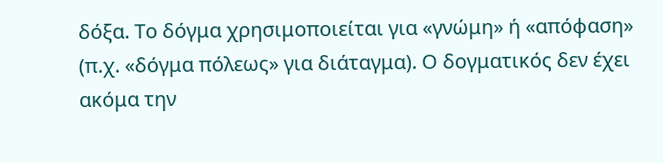δόξα. Το δόγμα χρησιμοποιείται για «γνώμη» ή «απόφαση» (π.χ. «δόγμα πόλεως» για διάταγμα). Ο δογματικός δεν έχει ακόμα την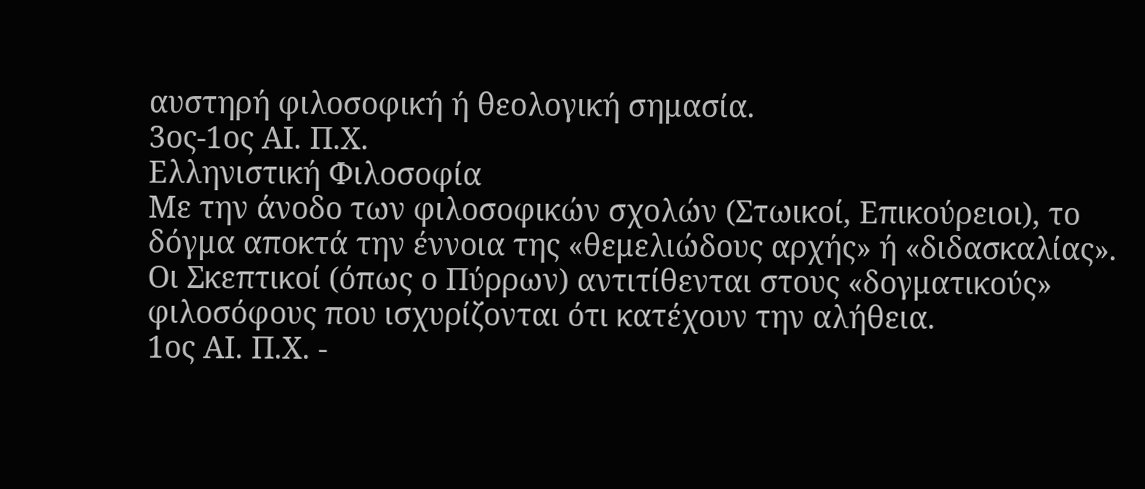αυστηρή φιλοσοφική ή θεολογική σημασία.
3ος-1ος ΑΙ. Π.Χ.
Ελληνιστική Φιλοσοφία
Με την άνοδο των φιλοσοφικών σχολών (Στωικοί, Επικούρειοι), το δόγμα αποκτά την έννοια της «θεμελιώδους αρχής» ή «διδασκαλίας». Οι Σκεπτικοί (όπως ο Πύρρων) αντιτίθενται στους «δογματικούς» φιλοσόφους που ισχυρίζονται ότι κατέχουν την αλήθεια.
1ος ΑΙ. Π.Χ. -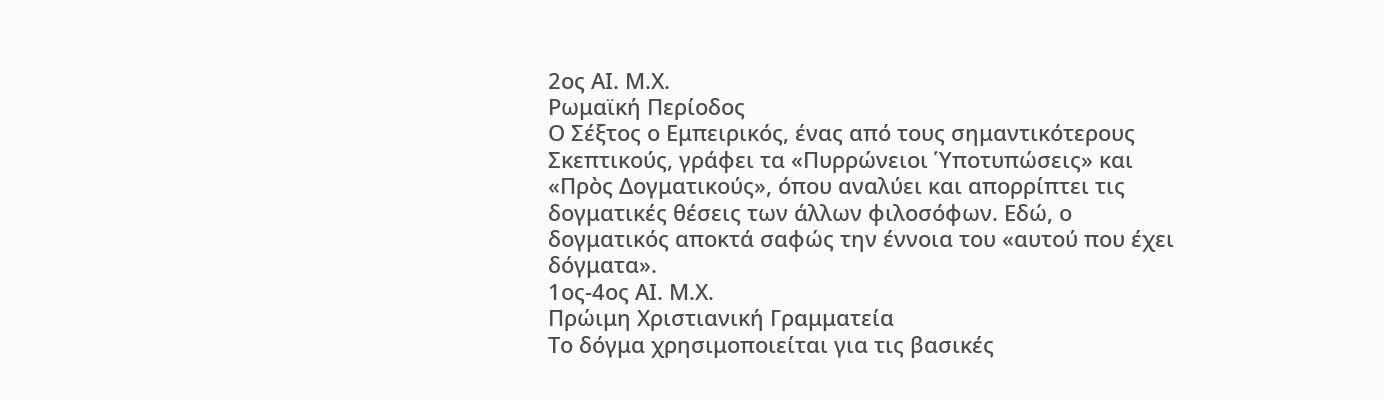2ος ΑΙ. Μ.Χ.
Ρωμαϊκή Περίοδος
Ο Σέξτος ο Εμπειρικός, ένας από τους σημαντικότερους Σκεπτικούς, γράφει τα «Πυρρώνειοι Ὑποτυπώσεις» και «Πρὸς Δογματικούς», όπου αναλύει και απορρίπτει τις δογματικές θέσεις των άλλων φιλοσόφων. Εδώ, ο δογματικός αποκτά σαφώς την έννοια του «αυτού που έχει δόγματα».
1ος-4ος ΑΙ. Μ.Χ.
Πρώιμη Χριστιανική Γραμματεία
Το δόγμα χρησιμοποιείται για τις βασικές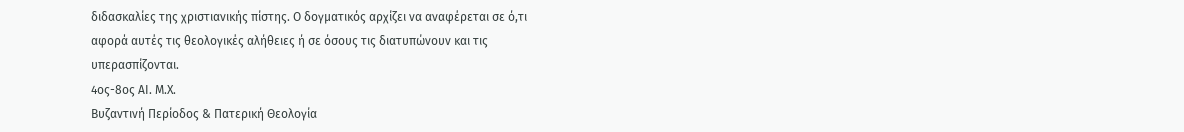διδασκαλίες της χριστιανικής πίστης. Ο δογματικός αρχίζει να αναφέρεται σε ό,τι αφορά αυτές τις θεολογικές αλήθειες ή σε όσους τις διατυπώνουν και τις υπερασπίζονται.
4ος-8ος ΑΙ. Μ.Χ.
Βυζαντινή Περίοδος & Πατερική Θεολογία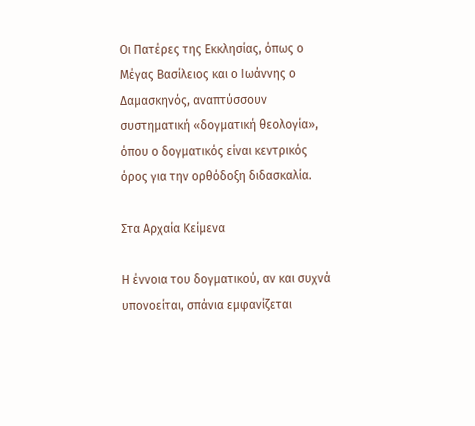Οι Πατέρες της Εκκλησίας, όπως ο Μέγας Βασίλειος και ο Ιωάννης ο Δαμασκηνός, αναπτύσσουν συστηματική «δογματική θεολογία», όπου ο δογματικός είναι κεντρικός όρος για την ορθόδοξη διδασκαλία.

Στα Αρχαία Κείμενα

Η έννοια του δογματικού, αν και συχνά υπονοείται, σπάνια εμφανίζεται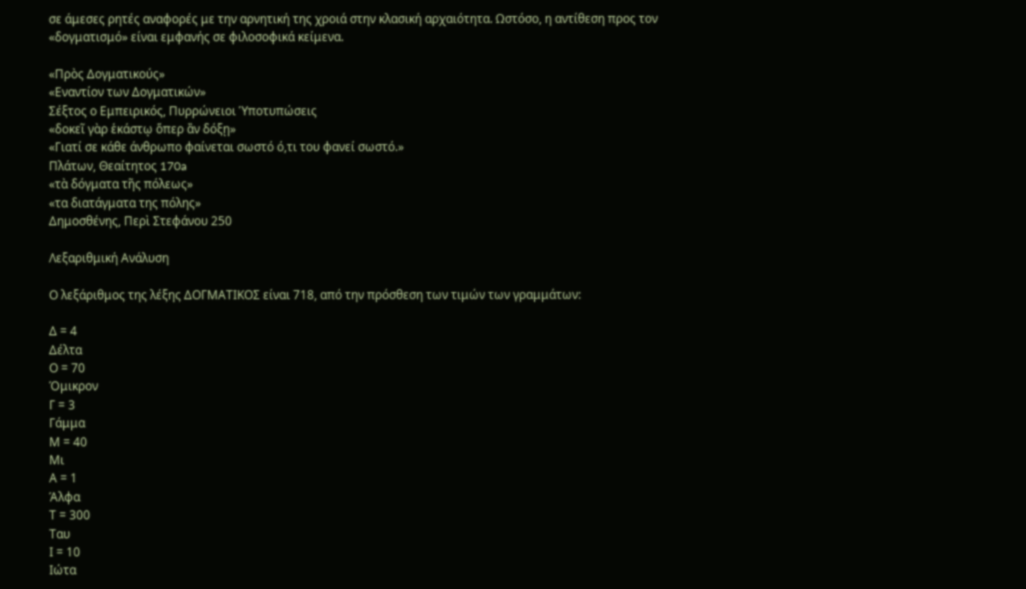σε άμεσες ρητές αναφορές με την αρνητική της χροιά στην κλασική αρχαιότητα. Ωστόσο, η αντίθεση προς τον «δογματισμό» είναι εμφανής σε φιλοσοφικά κείμενα.

«Πρὸς Δογματικούς»
«Εναντίον των Δογματικών»
Σέξτος ο Εμπειρικός, Πυρρώνειοι Ὑποτυπώσεις
«δοκεῖ γὰρ ἑκάστῳ ὅπερ ἂν δόξῃ»
«Γιατί σε κάθε άνθρωπο φαίνεται σωστό ό,τι του φανεί σωστό.»
Πλάτων, Θεαίτητος 170a
«τὰ δόγματα τῆς πόλεως»
«τα διατάγματα της πόλης»
Δημοσθένης, Περὶ Στεφάνου 250

Λεξαριθμική Ανάλυση

Ο λεξάριθμος της λέξης ΔΟΓΜΑΤΙΚΟΣ είναι 718, από την πρόσθεση των τιμών των γραμμάτων:

Δ = 4
Δέλτα
Ο = 70
Όμικρον
Γ = 3
Γάμμα
Μ = 40
Μι
Α = 1
Άλφα
Τ = 300
Ταυ
Ι = 10
Ιώτα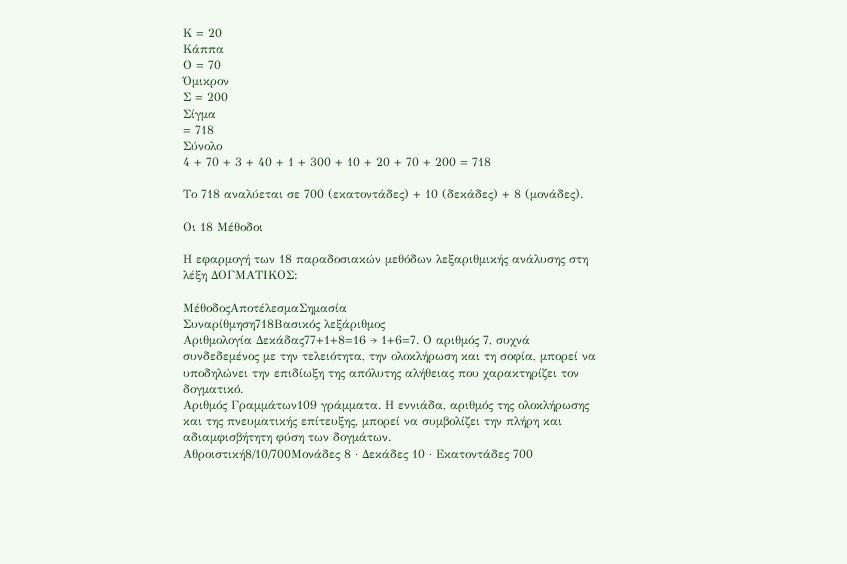Κ = 20
Κάππα
Ο = 70
Όμικρον
Σ = 200
Σίγμα
= 718
Σύνολο
4 + 70 + 3 + 40 + 1 + 300 + 10 + 20 + 70 + 200 = 718

Το 718 αναλύεται σε 700 (εκατοντάδες) + 10 (δεκάδες) + 8 (μονάδες).

Οι 18 Μέθοδοι

Η εφαρμογή των 18 παραδοσιακών μεθόδων λεξαριθμικής ανάλυσης στη λέξη ΔΟΓΜΑΤΙΚΟΣ:

ΜέθοδοςΑποτέλεσμαΣημασία
Συναρίθμηση718Βασικός λεξάριθμος
Αριθμολογία Δεκάδας77+1+8=16 → 1+6=7. Ο αριθμός 7, συχνά συνδεδεμένος με την τελειότητα, την ολοκλήρωση και τη σοφία, μπορεί να υποδηλώνει την επιδίωξη της απόλυτης αλήθειας που χαρακτηρίζει τον δογματικό.
Αριθμός Γραμμάτων109 γράμματα. Η εννιάδα, αριθμός της ολοκλήρωσης και της πνευματικής επίτευξης, μπορεί να συμβολίζει την πλήρη και αδιαμφισβήτητη φύση των δογμάτων.
Αθροιστική8/10/700Μονάδες 8 · Δεκάδες 10 · Εκατοντάδες 700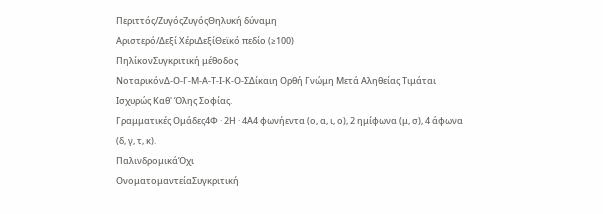Περιττός/ΖυγόςΖυγόςΘηλυκή δύναμη
Αριστερό/Δεξί ΧέριΔεξίΘεϊκό πεδίο (≥100)
ΠηλίκονΣυγκριτική μέθοδος
ΝοταρικόνΔ-Ο-Γ-Μ-Α-Τ-Ι-Κ-Ο-ΣΔίκαιη Ορθή Γνώμη Μετά Αληθείας Τιμάται Ισχυρώς Καθ' Όλης Σοφίας.
Γραμματικές Ομάδες4Φ · 2Η · 4Α4 φωνήεντα (ο, α, ι, ο), 2 ημίφωνα (μ, σ), 4 άφωνα (δ, γ, τ, κ).
ΠαλινδρομικάΌχι
ΟνοματομαντείαΣυγκριτική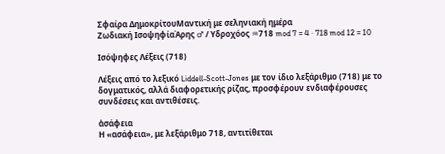Σφαίρα ΔημοκρίτουΜαντική με σεληνιακή ημέρα
Ζωδιακή ΙσοψηφίαΆρης ♂ / Υδροχόος ♒718 mod 7 = 4 · 718 mod 12 = 10

Ισόψηφες Λέξεις (718)

Λέξεις από το λεξικό Liddell-Scott-Jones με τον ίδιο λεξάριθμο (718) με το δογματικός, αλλά διαφορετικής ρίζας, προσφέρουν ενδιαφέρουσες συνδέσεις και αντιθέσεις.

ἀσάφεια
Η «ασάφεια», με λεξάριθμο 718, αντιτίθεται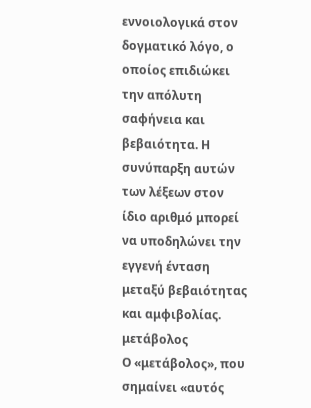εννοιολογικά στον δογματικό λόγο, ο οποίος επιδιώκει την απόλυτη σαφήνεια και βεβαιότητα. Η συνύπαρξη αυτών των λέξεων στον ίδιο αριθμό μπορεί να υποδηλώνει την εγγενή ένταση μεταξύ βεβαιότητας και αμφιβολίας.
μετάβολος
Ο «μετάβολος», που σημαίνει «αυτός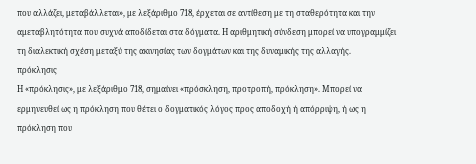που αλλάζει, μεταβάλλεται», με λεξάριθμο 718, έρχεται σε αντίθεση με τη σταθερότητα και την αμεταβλητότητα που συχνά αποδίδεται στα δόγματα. Η αριθμητική σύνδεση μπορεί να υπογραμμίζει τη διαλεκτική σχέση μεταξύ της ακινησίας των δογμάτων και της δυναμικής της αλλαγής.
πρόκλησις
Η «πρόκλησις», με λεξάριθμο 718, σημαίνει «πρόσκληση, προτροπή, πρόκληση». Μπορεί να ερμηνευθεί ως η πρόκληση που θέτει ο δογματικός λόγος προς αποδοχή ή απόρριψη, ή ως η πρόκληση που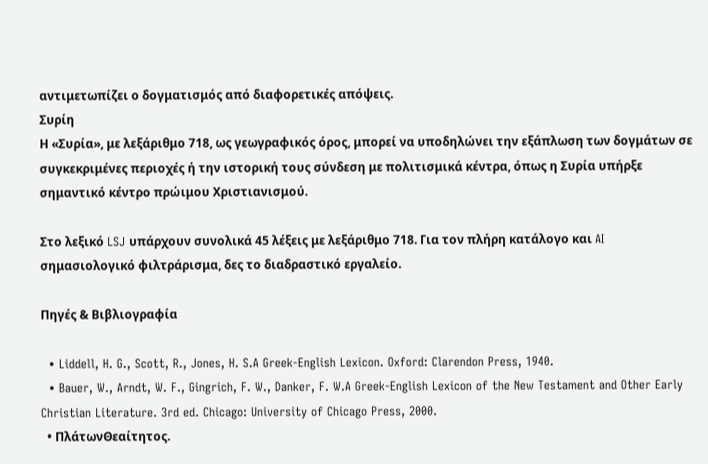αντιμετωπίζει ο δογματισμός από διαφορετικές απόψεις.
Συρίη
Η «Συρία», με λεξάριθμο 718, ως γεωγραφικός όρος, μπορεί να υποδηλώνει την εξάπλωση των δογμάτων σε συγκεκριμένες περιοχές ή την ιστορική τους σύνδεση με πολιτισμικά κέντρα, όπως η Συρία υπήρξε σημαντικό κέντρο πρώιμου Χριστιανισμού.

Στο λεξικό LSJ υπάρχουν συνολικά 45 λέξεις με λεξάριθμο 718. Για τον πλήρη κατάλογο και AI σημασιολογικό φιλτράρισμα, δες το διαδραστικό εργαλείο.

Πηγές & Βιβλιογραφία

  • Liddell, H. G., Scott, R., Jones, H. S.A Greek-English Lexicon. Oxford: Clarendon Press, 1940.
  • Bauer, W., Arndt, W. F., Gingrich, F. W., Danker, F. W.A Greek-English Lexicon of the New Testament and Other Early Christian Literature. 3rd ed. Chicago: University of Chicago Press, 2000.
  • ΠλάτωνΘεαίτητος.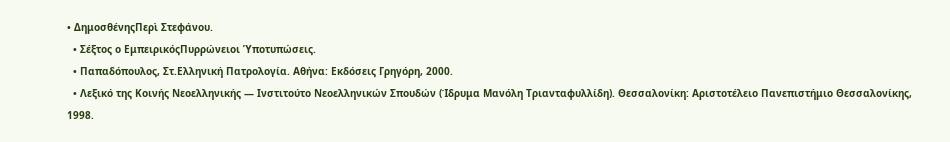• ΔημοσθένηςΠερὶ Στεφάνου.
  • Σέξτος ο ΕμπειρικόςΠυρρώνειοι Ὑποτυπώσεις.
  • Παπαδόπουλος, Στ.Ελληνική Πατρολογία. Αθήνα: Εκδόσεις Γρηγόρη, 2000.
  • Λεξικό της Κοινής Νεοελληνικής — Ινστιτούτο Νεοελληνικών Σπουδών (Ίδρυμα Μανόλη Τριανταφυλλίδη). Θεσσαλονίκη: Αριστοτέλειο Πανεπιστήμιο Θεσσαλονίκης, 1998.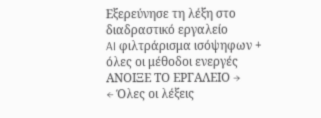Εξερεύνησε τη λέξη στο διαδραστικό εργαλείο
AI φιλτράρισμα ισόψηφων + όλες οι μέθοδοι ενεργές
ΑΝΟΙΞΕ ΤΟ ΕΡΓΑΛΕΙΟ →
← Όλες οι λέξεις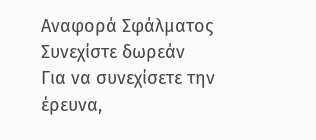Αναφορά Σφάλματος
Συνεχίστε δωρεάν
Για να συνεχίσετε την έρευνα,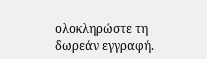ολοκληρώστε τη δωρεάν εγγραφή.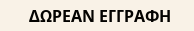ΔΩΡΕΑΝ ΕΓΓΡΑΦΗ